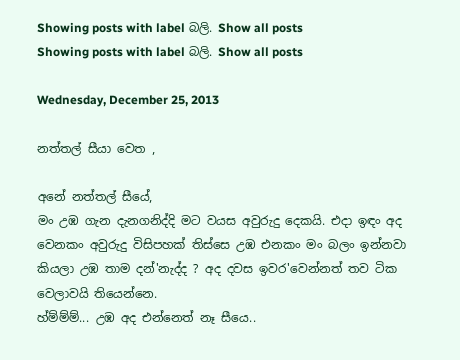Showing posts with label බලි. Show all posts
Showing posts with label බලි. Show all posts

Wednesday, December 25, 2013

නත්තල් සීයා වෙත ,

අනේ නත්තල් සීයේ,
මං උඹ ගැන දැනගනිද්දි මට වයස අවුරුදු දෙකයි. එදා ඉඳං අද වෙනකං අවුරුදු විසිපහක් තිස්සෙ උඹ එනකං මං බලං ඉන්නවා කියලා උඹ තාම දන්'නැද්ද ? අද දවස ඉවර'වෙන්නත් තව ටික වෙලාවයි තියෙන්නෙ.
හ්ම්ම්ම්... උඹ අද එන්නෙත් නෑ සීයෙ..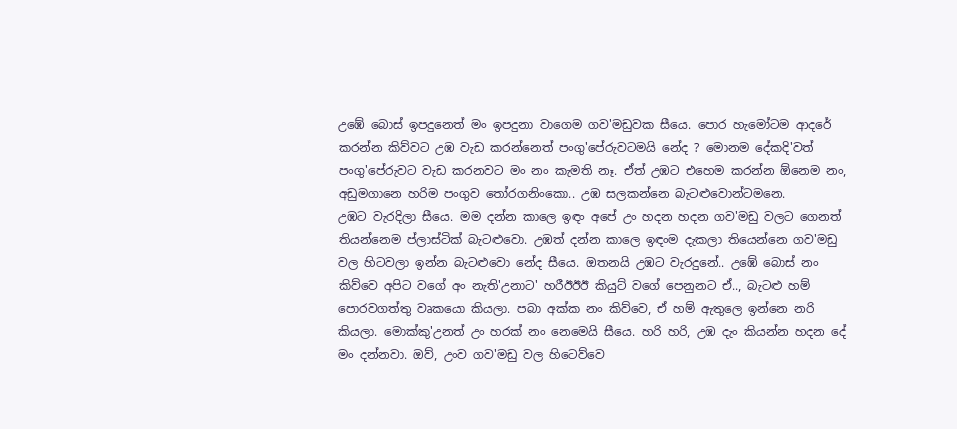උඹේ බොස් ඉපදුනෙත් මං ඉපදුනා වාගෙම ගව'මඩුවක සීයෙ. පොර හැමෝටම ආදරේ කරන්න කිව්වට උඹ වැඩ කරන්නෙත් පංගු'පේරුවටමයි නේද ? මොනම දේකදි'වත් පංගු'පේරුවට වැඩ කරනවට මං නං කැමති නෑ. ඒත් උඹට එහෙම කරන්න ඕනෙම නං, අඩුමගානෙ හරිම පංගුව ‍තෝරගනිංකො.. උඹ සලකන්නෙ බැටළුවොන්ටමනෙ.
උඹට වැරදිලා සීයෙ. මම දන්න කාලෙ ඉඳං අපේ උං හදන හදන ගව'මඩු වලට ගෙනත් තියන්නෙම ප්ලාස්ටික් බැටළුවො. උඹත් දන්න කාලෙ ඉඳංම දැකලා තියෙන්නෙ ගව'මඩු වල හිටවලා ඉන්න බැටළුවො නේද සීයෙ. ඔතනයි උඹට වැරදුනේ.. උඹේ බොස් නං කිව්වෙ අපිට වගේ අං නැති'උනාට' හරීඊඊඊ කියුට් වගේ පෙනුනට ඒ.., බැටළු හම් පොරවගත්තු වෘකයො කියලා. පබා අක්ක නං කිව්වෙ, ඒ හම් ඇතුලෙ ඉන්නෙ නරි කියලා. මොක්කු'උනත් උං හරක් නං නෙමෙයි සීයෙ. හරි හරි, උඹ දැං කියන්න හදන දේ මං දන්නවා. ඔව්, උංව ගව'මඩු වල හිටෙව්වෙ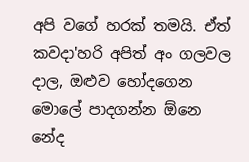අපි වගේ හරක් තමයි. ඒත් කවදා'හරි අපිත් අං ගලවල දාල, ඔළුව හෝදගෙන මොලේ පාදගන්න ඕනෙ නේද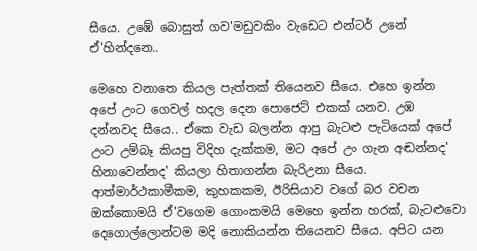සීයෙ. උඹේ බොසුත් ගව'මඩුවකිං වැඩෙට එන්ටර් උනේ ඒ'හින්දනෙ..

මෙහෙ වනාතෙ කියල පැත්තක් තියෙනව සීයෙ. එහෙ ඉන්න අපේ උංට ගෙවල් හදල දෙන පොජෙට් එකක් යනව. උඹ දන්නවද සීයෙ.. ඒකෙ වැඩ බලන්න ආපු බැටළු පැටියෙක් අපේ උංට උම්බෑ කියපු විදිහ දැක්කම, මට අපේ උං ගැන අඬන්නද' හිනාවෙන්නද' කියලා හිතාගන්න බැරිඋනා සීයෙ. ආත්මාර්ථකාමීකම, කුහකකම, ඊරිසියාව වගේ බර වචන ඔක්කොමයි ඒ'වගෙම ගොංකමයි මෙහෙ ඉන්න හරක්, බැටළුවො දෙගොල්ලොන්ටම මදි නොකියන්න තියෙනව සීයෙ. අපිට යන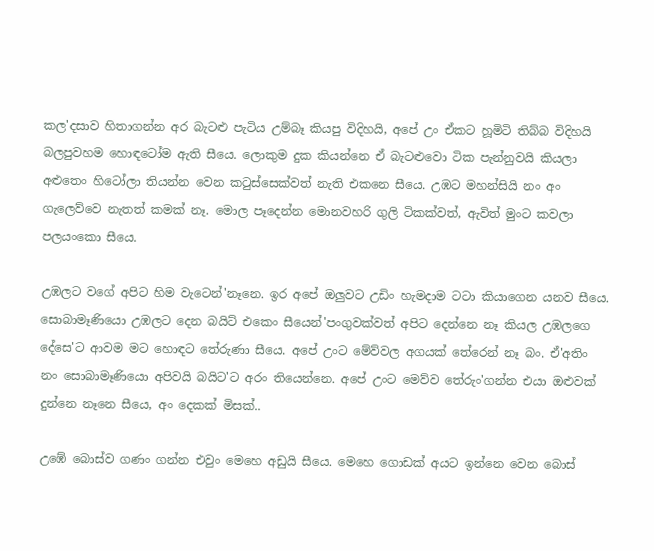කල'දසාව හිතාගන්න අර බැටළු පැටිය උම්බෑ කියපු විදිහයි, අපේ උං ඒකට හූමිටි තිබ්බ විදිහයි බලපුවහම හොඳටෝම ඇති සීයෙ. ලොකුම දුක කියන්නෙ ඒ බැටළුවො ටික පැන්නුවයි කියලා අළුතෙං හිටෝලා තියන්න වෙන ක‍ටුස්සෙක්වත් නැති එකනෙ සීයෙ. උඹට මහන්සියි නං අං ගැලෙව්වෙ නැතත් කමක් නෑ. මොල පෑදෙන්න මොනවහරි ගුලි ටිකක්වත්, ඇවිත් මුංට කවලා පලයංකො සීයෙ.

උඹලට වගේ අපිට හිම වැටෙන්'නෑනෙ. ඉර අපේ ඔලුවට උඩිං හැමදාම ටටා කියාගෙන යනව සීයෙ. සොබාමෑණියො උඹලට දෙන බයිට් එකෙං සීයෙන්'පංගුවක්වත් අපිට දෙන්නෙ නෑ කියල උඹලගෙ දේසෙ'ට ආවම මට හොඳට තේරුණා සීයෙ. අපේ උංට මේව්වල අගයක් තේරෙන් නෑ බං. ඒ'අතිං නං සොබාමෑණියො අපිවයි බයිට'ට අරං තියෙන්නෙ. අපේ උංට මෙව්ව තේරුං'ගන්න එයා ඔළුවක් දුන්නෙ නෑනෙ සීයෙ, අං දෙකක් මිසක්..

උඹේ බොස්ව ගණං ගන්න එවුං මෙහෙ අඩුයි සීයෙ. මෙහෙ ගොඩක් අයට ඉන්නෙ වෙන බොස්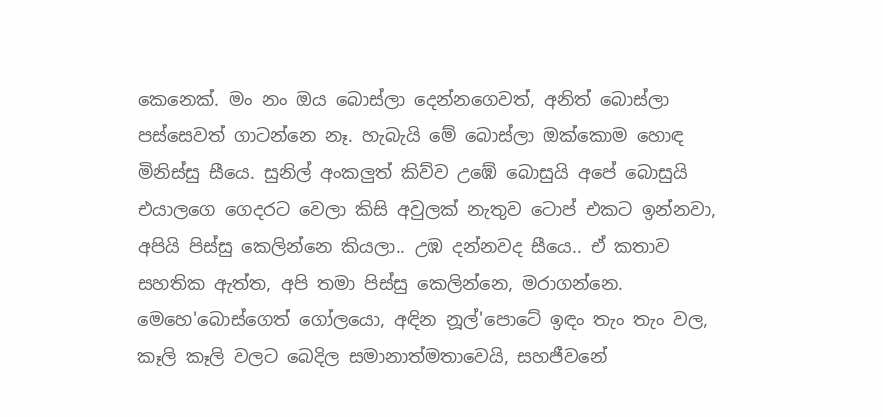කෙනෙක්. මං නං ඔය බොස්ලා දෙන්නගෙවත්, අනිත් බොස්ලා පස්සෙවත් ගාටන්නෙ නෑ. හැබැයි මේ බොස්ලා ඔක්කොම හොඳ මිනිස්සු සීයෙ. සුනිල් අංකලුත් කිව්ව උඹේ බොසුයි අපේ බොසුයි එයාලගෙ ගෙදරට වෙලා කිසි අවුලක් නැතුව ටොප් එකට ඉන්නවා, අපියි පිස්සු කෙලින්නෙ කියලා.. උඹ දන්නවද සීයෙ.. ඒ කතාව සහතික ඇත්ත, අපි තමා පිස්සු කෙලින්නෙ, මරාගන්නෙ.
මෙහෙ'බොස්ගෙත් ගෝලයො, අඳින නූල්'පොටේ ඉඳං තැං තැං වල, කෑලි කෑලි වලට බෙදිල සමානාත්මතාවෙයි, සහජීවනේ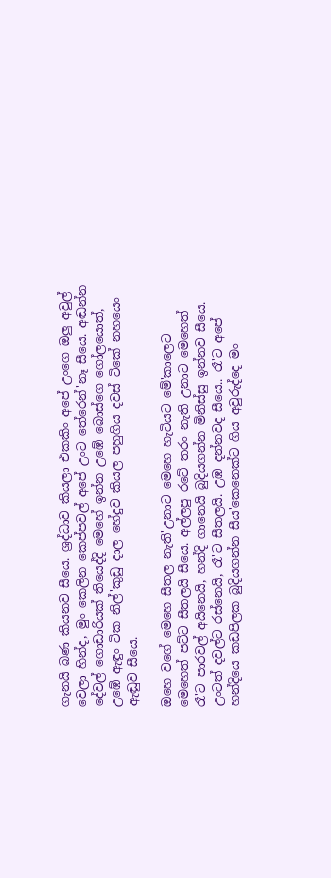ගැනයි බණ කියනව සීයෙ. ශ්‍රද්ධාව කියලා එකකිං අපේ උංගෙ ඔලු අවුල් වෙලා හින්ද, මුං කෙලින කෙප්පවල් අපේ උංට තේරෙන්'නෑ සීයෙ. අඬන්න දේවල් ගොඩාරියක් තියෙද්දි මෙහේ ඉන්න උඹේ බොස්ගෙ ගෝලයොත්, උඹේ ඇඳුං ටික නිල්'කුඩු දාල හේදුව කියල පහුගිය දවස් ටිකේ නහයෙං ඇඬුව සීයෙ.

ඔහෙ වගේ මෙහෙ සීතල නැති'උනාට මෙහෙ හැටියට මේ'කාලෙට මෙහෙත් පට්ට සීතලයි සීයෙ. අල්ලපු රටේ තරං නැති උනාට මෙහෙත් රෑ'ට පාරවල් අයිනෙයි, හන්දි ගානෙයි බුදියගන්න මිනිස්සු ඉන්නව සීයෙ. උංටත් දවල්ට රස්නෙයි, රෑ'ට සීතලයි. උඹ දන්නවද සීයෙ.. රෑ'ට අපේ හන්දියෙ කඩපිලක බුදියගන්න සීය'කෙනෙක්ට ගිය අවුරුද්දෙ මං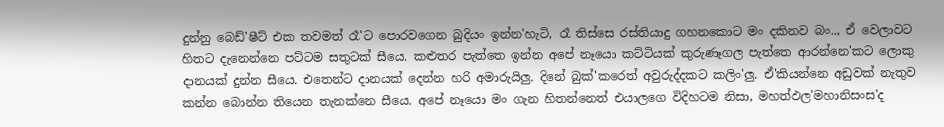දුන්නු බෙඩ්'ෂීට් එක තවමත් රෑ'ට පොරවගෙන බුදියං ඉන්න'හැටි, රෑ තිස්සෙ රස්තියාදු ගහනකොට මං දකිනව බං.., ඒ වෙලාවට හිතට දැනෙන්නෙ පට්ටම සතුටක් සීයෙ. කළුතර පැත්තෙ ඉන්න අපේ නෑයො කට්ටියක් කුරුණෑගල පැත්තෙ ආරන්නෙ'කට ලොකු දානයක් දුන්න සීයෙ. එතෙන්ට දානයක් දෙන්න හරි අමාරුයිලු. දිනේ බුක්'කරෙත් අවුරුද්දකට කලිං'ලු. ඒ'කියන්නෙ අඩුවක් නැතුව කන්න බොන්න තියෙන තැනක්නෙ සීයෙ. අපේ නෑයො මං ගැන හිතන්නෙත් එයාලගෙ විදිහටම නිසා, මහත්ඵල'මහානිසංස'ද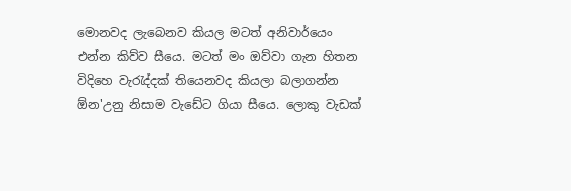මොනවද ලැබෙනව කියල මටත් අනිවාර්යෙං එන්න කිව්ව සීයෙ. මටත් මං ඔව්වා ගැන හිතන විදිහෙ වැ‍රැද්දක් තියෙනවද කියලා බලාගන්න ඕන'උනු නිසාම වැඩේට ගියා සීයෙ. ලොකු වැඩක්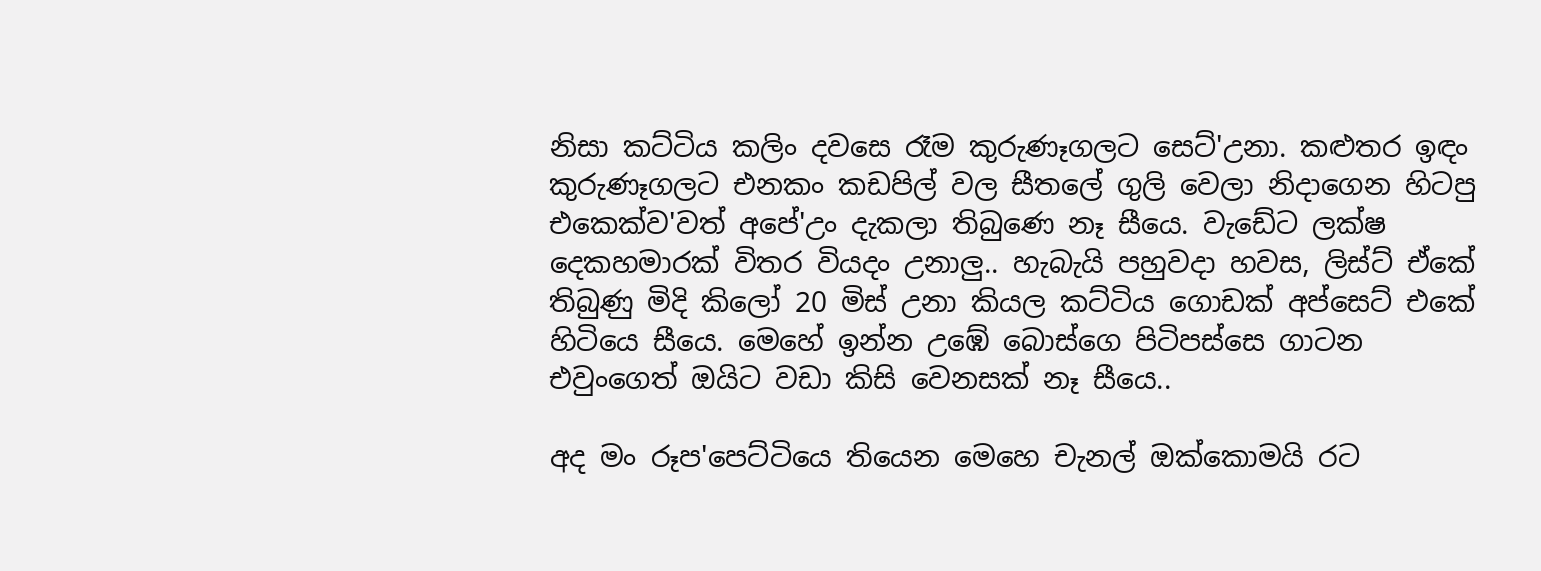නිසා කට්ටිය කලිං දවසෙ රෑම කුරුණෑගලට සෙට්'උනා. කළුතර ඉඳං කුරුණෑගලට එනකං කඩපිල් වල සීතලේ ගුලි වෙලා නිදාගෙන හිටපු එකෙක්ව'වත් අපේ'උං දැකලා තිබුණෙ නෑ සීයෙ. වැඩේට ලක්ෂ දෙකහමාරක් විතර වියදං උනාලු.. හැබැයි පහුවදා හවස, ලිස්ට් ඒකේ තිබුණු මිදි කිලෝ 20 මිස් උනා කියල කට්ටිය ගොඩක් අප්සෙට් එකේ හිටියෙ සීයෙ. මෙහේ ඉන්න උඹේ බොස්ගෙ පිටිපස්සෙ ගාටන එවුංගෙත් ඔයිට වඩා කිසි වෙනසක් නෑ සීයෙ..

අද මං රූප'පෙට්ටියෙ තියෙන මෙහෙ චැනල් ඔක්කොමයි රට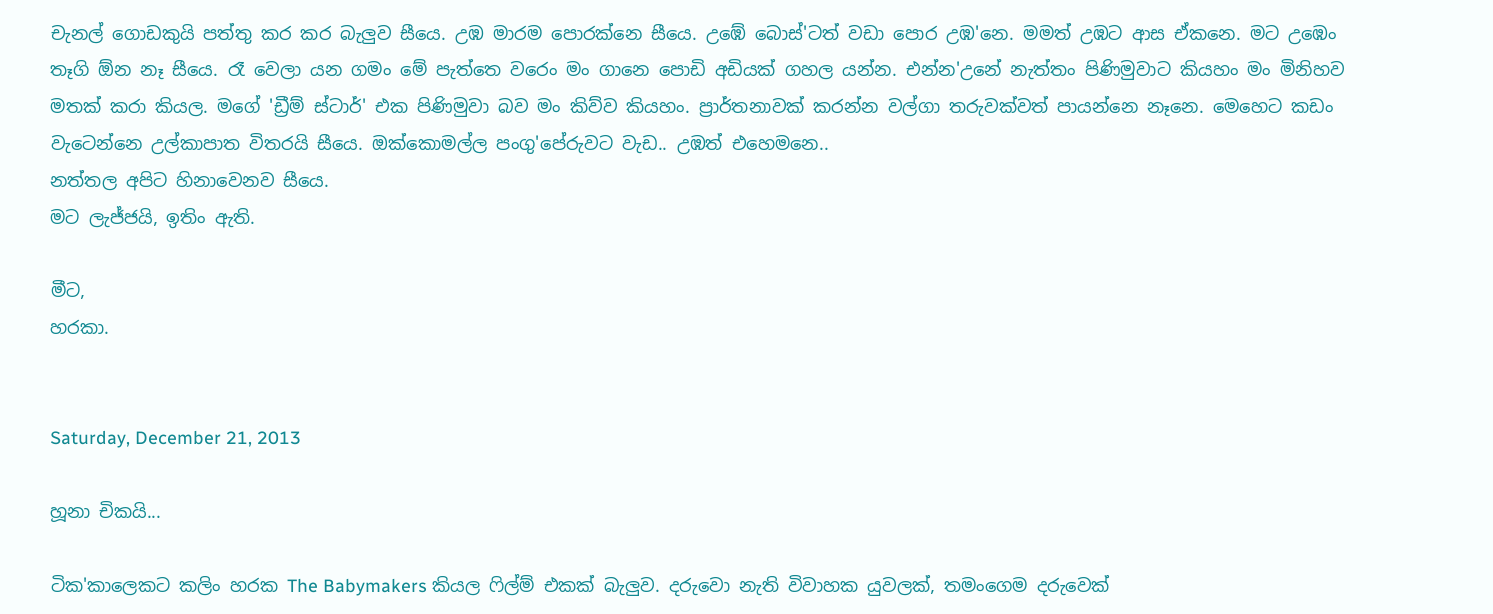චැනල් ගොඩකුයි පත්තු කර කර බැලුව සීයෙ. උඹ මාරම පොරක්නෙ සීයෙ. උඹේ බොස්'ටත් වඩා පොර උඹ'නෙ. මමත් උඹට ආස ඒකනෙ. මට උඹෙං තෑගි ඕන නෑ සීයෙ. රෑ වෙලා යන ගමං මේ පැත්තෙ වරෙං මං ගානෙ පොඩි අඩියක් ගහල යන්න. එන්න'උනේ නැත්තං පිණිමුවාට කියහං මං මිනිහව මතක් කරා කියල. මගේ 'ඩ්‍රීම් ස්ටාර්' එක පිණිමුවා බව මං කිව්ව කියහං. ප්‍රාර්තනාවක් කරන්න වල්ගා තරුවක්වත් පායන්නෙ නෑනෙ. මෙහෙට කඩං වැටෙන්නෙ උල්කාපාත විතරයි සීයෙ. ඔක්කොමල්ල පංගු'පේරුවට වැඩ.. උඹත් එහෙමනෙ..
නත්තල අපිට හිනාවෙනව සීයෙ.
මට ලැජ්ජයි, ඉතිං ඇති.

මීට,
හරකා.


Saturday, December 21, 2013

හූනා චිකයි...

ටික'කාලෙකට කලිං හරක The Babymakers කියල ‍ෆිල්ම් එකක් බැලුව. දරුවො නැති විවාහක යුවලක්, තමංගෙම දරුවෙක්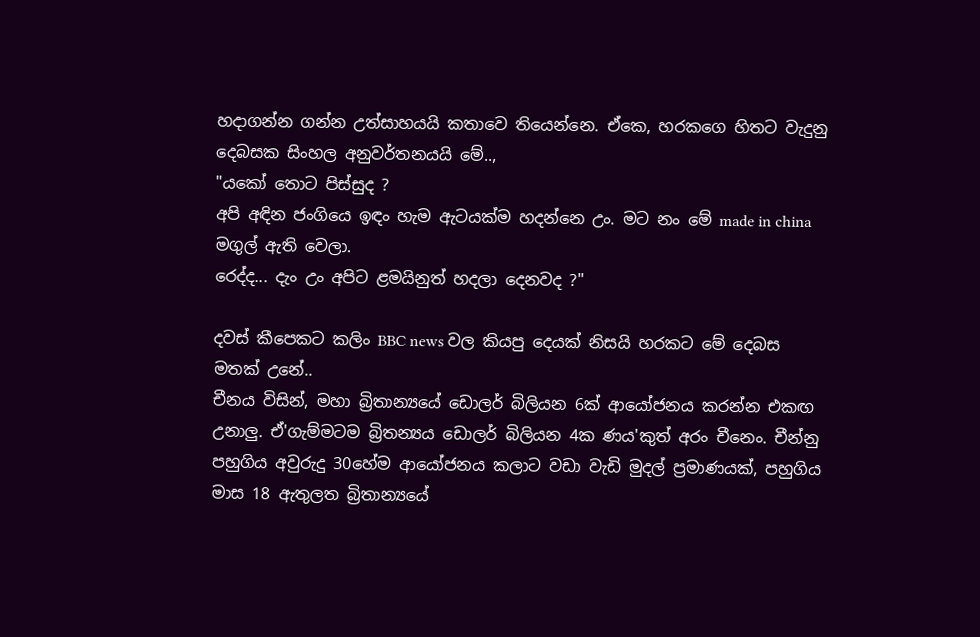හදාගන්න ගන්න උත්සාහයයි කතාවෙ තියෙන්නෙ. ඒකෙ, හරකගෙ හිතට වැදුනු දෙබසක සිංහල අනුවර්තනයයි මේ..,
"යකෝ තොට පිස්සුද ?
අපි අඳින ජංගියෙ ඉඳං හැම ඇටයක්ම හදන්නෙ උං. මට නං මේ made in china මගුල් ඇති වෙලා.
රෙද්ද... දැං උං අපිට ළමයිනුත් හදලා දෙනවද ?"

දවස් කීපෙකට කලිං BBC news වල කියපු දෙයක් නිසයි හරකට මේ දෙබස මතක් උනේ..
චීනය විසින්, මහා බ්‍රිතාන්‍යයේ ඩොලර් බිලියන 6ක් ආයෝජනය කරන්න එකඟ උනාලු. ඒ'ගැම්මටම බ්‍රිතන්‍යය ඩොලර් බිලියන 4ක ණය'කුත් අරං චීනෙං. චීන්නු පහුගිය අවුරුදු 30හේම ආයෝජනය කලාට වඩා වැඩි මුදල් ප්‍රමාණයක්, පහුගිය මාස 18 ඇතුලත බ්‍රිතාන්‍යයේ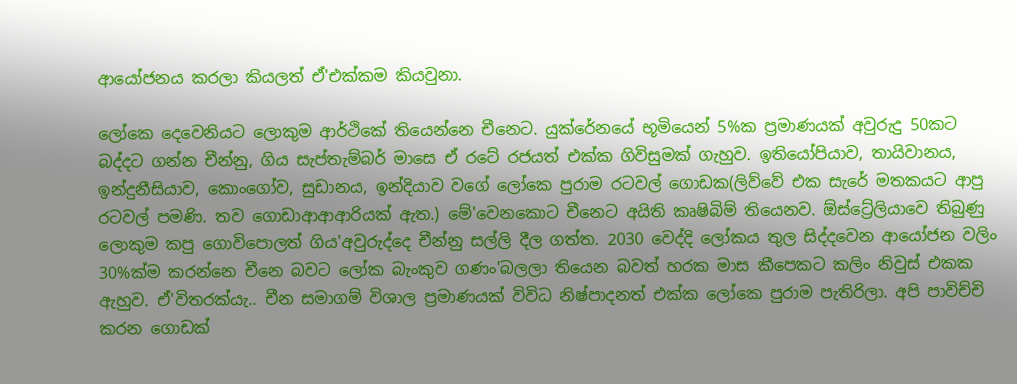ආයෝජනය කරලා කියලත් ඒ'එක්කම කියවුනා.

ලෝකෙ දෙවෙනියට ලොකුම ආර්ථිකේ තියෙන්නෙ චීනෙට. යුක්රේනයේ භූමියෙන් 5%ක ප්‍රමාණයක් අවුරුදු 50කට බද්දට ගන්න චීන්නු, ගිය සැප්තැම්බර් මාසෙ ඒ රටේ රජයත් එක්ක ගිවිසුමක් ගැහුව. ඉතියෝපියාව, තායිවානය, ඉන්දුනීසියාව, කොංගෝව, සුඩානය, ඉන්දියාව වගේ ලෝකෙ පුරාම රටවල් ගොඩක(ලිව්වේ එක සැරේ මතකයට ආපු රටවල් පමණි. තව ගොඩාආආආරියක් ඇත.) මේ'වෙනකොට චීනෙට අයිති කෘෂිබිම් තියෙනව. ඕස්ට්‍රේලියාවෙ තිබුණු ලොකුම කපු ගොවිපොලත් ගිය'අවුරුද්දෙ චීන්නු සල්ලි දීල ගත්ත. 2030 වෙද්දි ලෝකය තුල සිද්දවෙන ආයෝජන වලිං 30%ක්ම කරන්නෙ චීනෙ බවට ලෝක බැංකුව ගණං'බලලා තියෙන බවත් හරක මාස කීපෙකට කලිං නිවුස් එකක ඇහුව. ඒ'විතරක්යැ.. චීන සමාගම් විශාල ප්‍රමාණයක් විවිධ නිෂ්පාදනත් එක්ක ලෝකෙ පුරාම පැතිරිලා. අපි පාවිච්චි කරන ගොඩක්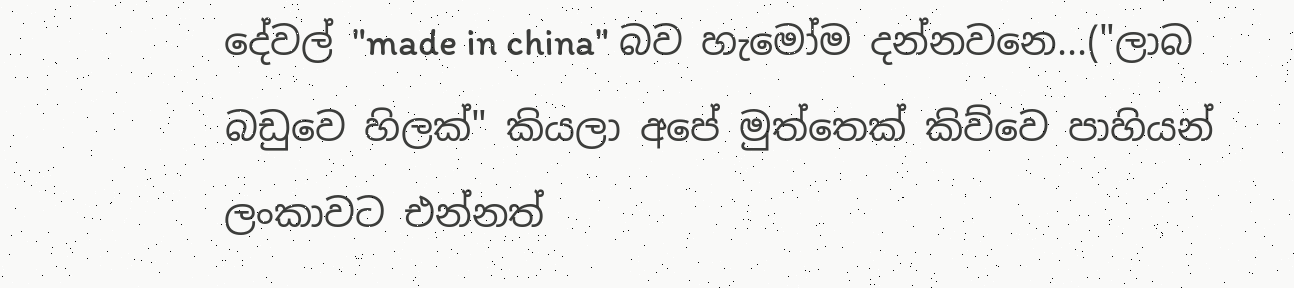දේවල් "made in china" බව හැමෝම දන්නවනෙ...("ලාබ බඩුවෙ හිලක්" කියලා අපේ මුත්තෙක් කිව්වෙ පාහියන් ලංකාවට එන්නත්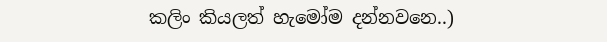කලිං කියලත් හැමෝම දන්නවනෙ..)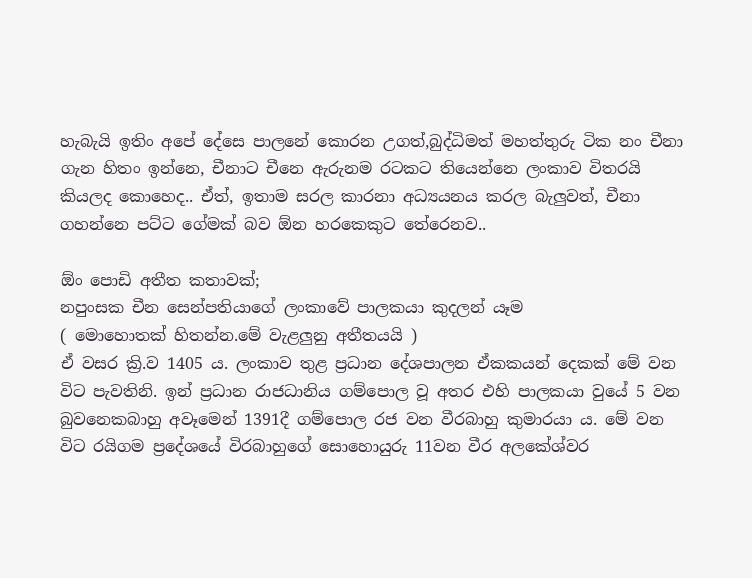හැබැයි ඉතිං අපේ දේසෙ පාලනේ කොරන උගත්,බුද්ධිමත් මහත්තුරු ටික නං චීනා ගැන හිතං ඉන්නෙ, චීනාට චීනෙ ඇරුනම රටකට තියෙන්නෙ ලංකාව විතරයි කියලද කොහෙද.. ඒත්, ඉතාම සරල කාරනා අධ්‍යයනය කරල බැලුවත්, චීනා ගහන්නෙ පට්ට ගේමක් බව ඕන හරකෙකුට තේරෙනව..

ඕං පොඩි අතීත කතාවක්;
නපුංසක චීන සෙන්පතියාගේ ලංකාවේ පාලකයා කුදලන් යෑම
( මොහොතක් හිතන්න.මේ වැළලුනු අතීතයයි )
ඒ වසර ක්‍රි.ව 1405 ය. ලංකාව තුළ ප්‍රධාන දේශපාලන ඒකකයන් දෙකක් මේ වන විට පැවතිනි. ඉන් ප්‍රධාන රාජධානිය ගම්පොල වූ අතර එහි පාලකයා වුයේ 5 වන බුවනෙකබාහු අවෑමෙන් 1391දී ගම්පොල රජ වන වීරබාහු කුමාරයා ය. මේ වන විට රයිගම ප්‍රදේශයේ විරබාහුගේ සොහොයුරු 11වන වීර අලකේශ්වර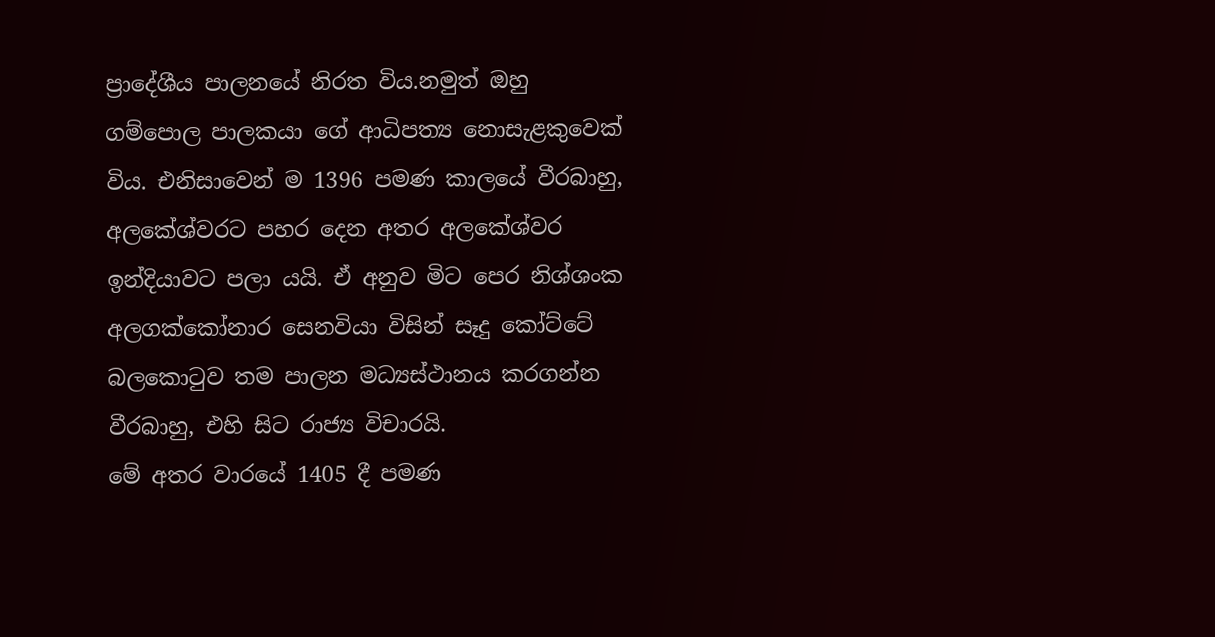ප්‍රාදේශීය පාලනයේ නිරත විය.නමුත් ඔහු ගම්පොල පාලකයා ගේ ආධිපත්‍ය නොසැළකුවෙක් විය. එනිසාවෙන් ම 1396 පමණ කාලයේ වීරබාහු, අලකේශ්වරට පහර දෙන අතර අලකේශ්වර ඉන්දියාවට පලා යයි. ඒ අනුව මිට පෙර නිශ්ශංක අලගක්කෝනාර සෙනවියා විසින් සෑදු කෝට්ටේ බලකොටුව තම පාලන මධ්‍යස්ථානය කරගන්න වීරබාහු, එහි සිට රාජ්‍ය විචාරයි.
මේ අතර වාරයේ 1405 දී පමණ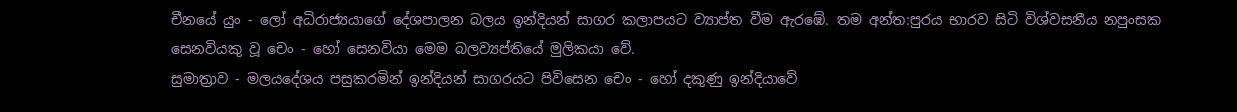චීනයේ යුං - ලෝ අධිරාජ්‍යයාගේ දේශපාලන බලය ඉන්දියන් සාගර කලාපයට ව්‍යාප්ත වීම ඇරඹේ. තම අන්ත:පුරය භාරව සිටි විශ්වසනීය නපුංසක සෙනවියකු වූ චෙං - හෝ සෙනවියා මෙම බලව්‍යප්තියේ මුලිකයා වේ.
සුමාත්‍රාව - මලයදේශය පසුකරමින් ඉන්දියන් සාගරයට පිවිසෙන චෙං - හෝ දකුණු ඉන්දියාවේ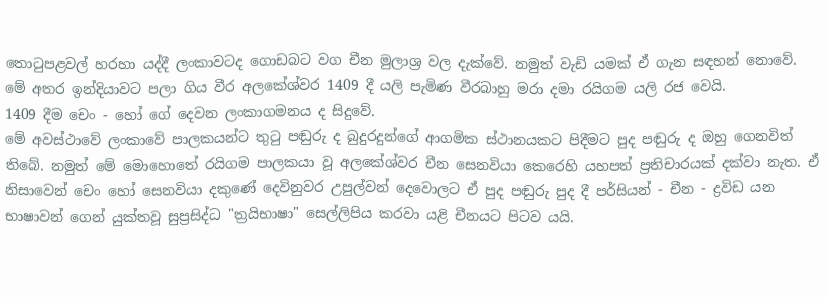තොටුපළවල් හරහා යද්දී ලංකාවටද ගොඩබට වග චීන මුලාශ්‍ර වල දැක්වේ. නමුත් වැඩි යමක් ඒ ගැන සඳහන් නොවේ.
මේ අතර ඉන්දියාවට පලා ගිය වීර අලකේශ්වර 1409 දී යලි පැමිණ වීරබාහු මරා දමා රයිගම යලි රජ වෙයි.
1409 දීම චෙං - හෝ ගේ දෙවන ලංකාගමනය ද සිදුවේ.
මේ අවස්ථාවේ ලංකාවේ පාලකයන්ට තුටු පඬුරු ද බුදුරදුන්ගේ ආගමික ස්ථානයකට පිදීමට පුද පඬුරු ද ඔහු ගෙනවිත් තිබේ. නමුත් මේ මොහොතේ රයිගම පාලකයා වූ අලකේශ්වර චීන සෙනවියා කෙරෙහි යහපත් ප්‍රතිචාරයක් දක්වා නැත. ඒ නිසාවෙන් චෙං හෝ සෙනවියා දකුණේ දෙවිනුවර උපුල්වන් දෙවොලට ඒ පුද පඬුරු පුද දී පර්සියන් - චීන - ද්‍රවිඩ යන භාෂාවන් ගෙන් යුක්තවූ සුප්‍රසිද්ධ "ත්‍රයිභාෂා" සෙල්ලිපිය කරවා යළි චීනයට පිටව යයි.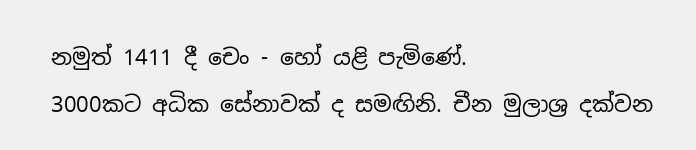නමුත් 1411 දී චෙං - හෝ යළි පැමිණේ.
3000කට අධික සේනාවක් ද සමඟිනි. චීන මුලාශ්‍ර දක්වන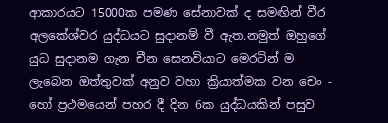ආකාරයට 15000ක පමණ සේනාවක් ද සමඟින් වීර අලකේශ්වර යුද්ධයට සුදානම් වී ඇත.නමුත් ඔහුගේ යුධ සුදානම ගැන චීන සෙනවියාට මෙරටින් ම ලැබෙන ඔත්තුවක් අනුව වහා ක්‍රියාත්මක වන චෙං - හෝ ප්‍රථමයෙන් පහර දී දින 6ක යුද්ධයකින් පසුව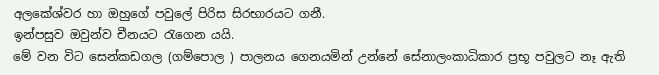අලකේශ්වර හා ඔහුගේ පවුලේ පිරිස සිරභාරයට ගනී.
ඉන්පසුව ඔවුන්ව චීනයට රැගෙන යයි.
මේ වන විට සෙන්කඩගල (ගම්පොල ) පාලනය ගෙනයමින් උන්නේ සේනාලංකාධිකාර ප්‍රභූ පවුලට නෑ ඇති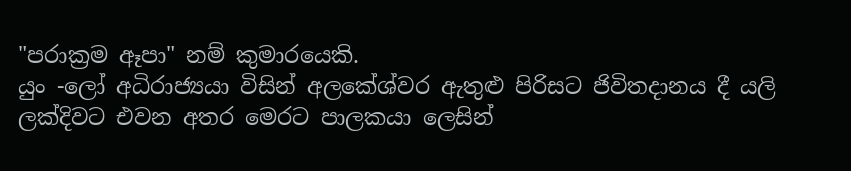"පරාක්‍රම ඈපා" නම් කුමාරයෙකි.
යුං -ලෝ අධිරාජ්‍යයා විසින් අලකේශ්වර ඇතුළු පිරිසට ජිවිතදානය දී යලි ලක්දිවට එවන අතර මෙරට පාලකයා ලෙසින්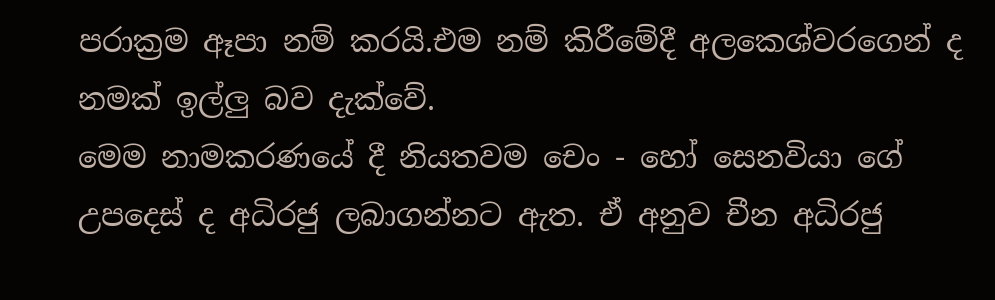පරාක්‍රම ඈපා නම් කරයි.එම නම් කිරීමේදී අලකෙශ්වරගෙන් ද නමක් ඉල්ලු බව දැක්වේ.
මෙම නාමකරණයේ දී නියතවම චෙං - හෝ සෙනවියා ගේ උපදෙස් ද අධිරජු ලබාගන්නට ඇත. ඒ අනුව චීන අධිරජු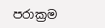පරාක්‍රම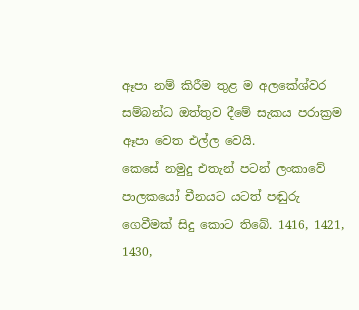ඈපා නම් කිරීම තුළ ම අලකේශ්වර සම්බන්ධ ඔත්තුව දීමේ සැකය පරාක්‍රම ඈපා වෙත එල්ල වෙයි.
කෙසේ නමුදු එතැන් පටන් ලංකාවේ පාලකයෝ චීනයට යටත් පඬුරු ගෙවීමක් සිදු කොට තිබේ. 1416, 1421, 1430,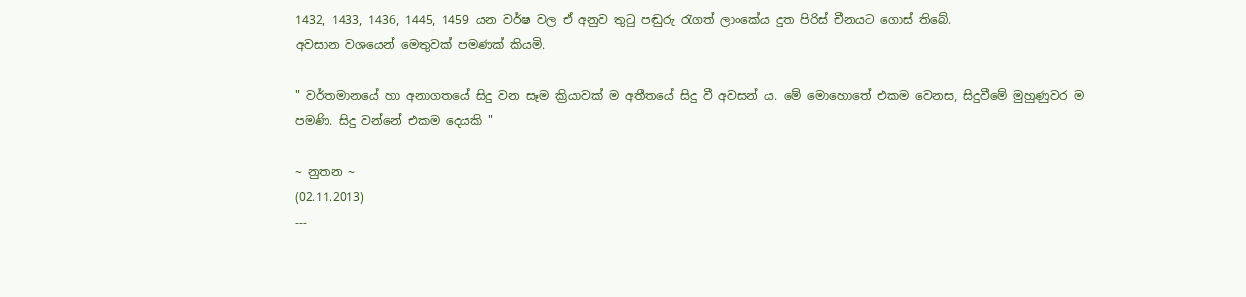1432, 1433, 1436, 1445, 1459 යන වර්ෂ වල ඒ අනුව තුටු පඬුරු රැගත් ලාංකේය දුත පිරිස් චීනයට ගොස් තිබේ.
අවසාන වශයෙන් මෙතුවක් පමණක් කියමි.

" වර්තමානයේ හා අනාගතයේ සිදු වන සෑම ක්‍රියාවක් ම අතීතයේ සිදු වී අවසන් ය. මේ මොහොතේ එකම වෙනස, සිදුවීමේ මුහුණුවර ම පමණි. සිදු වන්නේ එකම දෙයකි "

~ නුතන ~
(02.11.2013)
---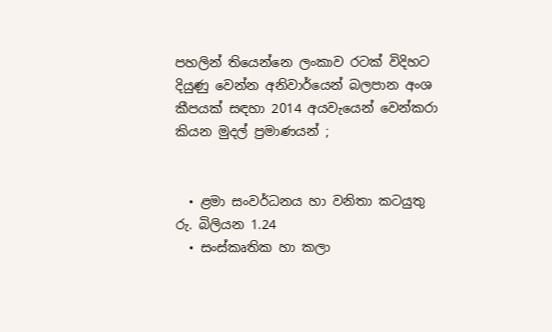පහලින් තියෙන්නෙ ලංකාව රටක් විදිහට දියුණු වෙන්න අනිවාර්යෙන් බලපාන අංශ කීපයක් සඳහා 2014 අයවැයෙන් වෙන්කරා කියන මුදල් ප්‍රමාණයන් ;


  • ළමා සංවර්ධනය හා වනිතා කටයුතු                             රු. බිලියන 1.24
  • සංස්කෘතික හා කලා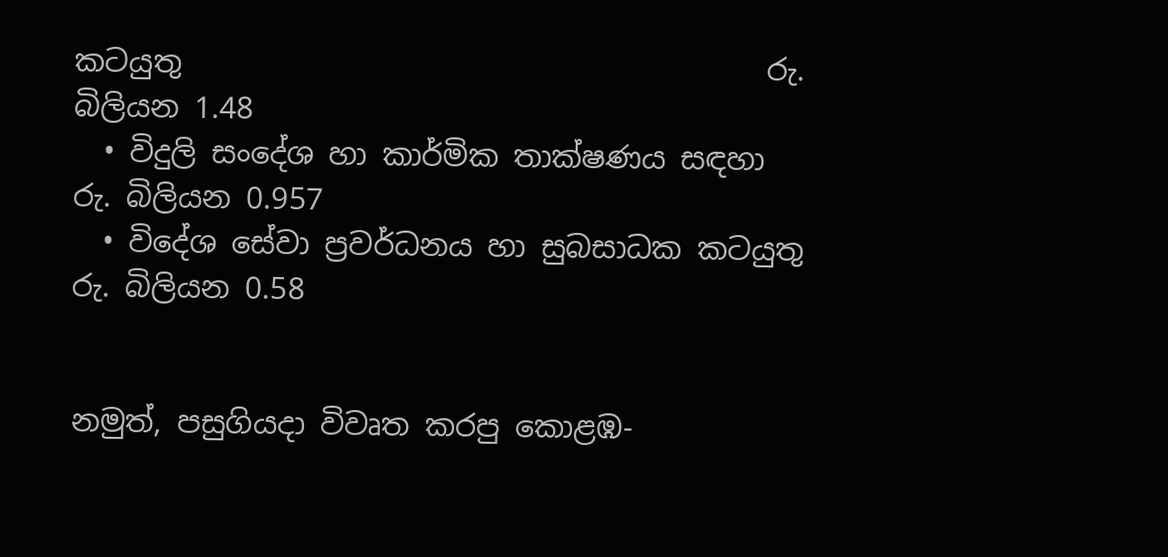කටයුතු                                       රු. බිලියන 1.48
  • විදුලි සංදේශ හා කාර්මික තාක්ෂණය සඳහා                රු. බිලියන 0.957
  • විදේශ සේවා ප්‍රවර්ධනය හා සුබසාධක කටයුතු           රු. බිලියන 0.58


නමුත්, පසුගියදා විවෘත කරපු කොළඹ-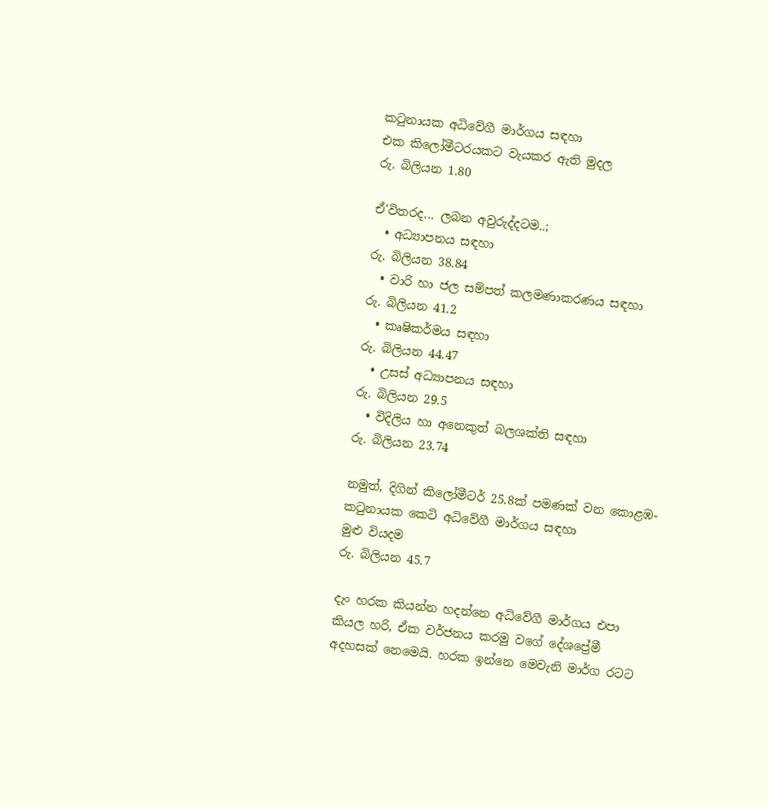ක‍ටුනායක අධිවේගී මාර්ගය සඳහා
එක කිලෝමීටරයකට වැයකර ඇති මුදල                               රු. බිලියන 1.80

ඒ'විතරද... ලබන අවුරුද්දටම..;
  • අධ්‍යාපනය සඳහා                                                       රු. බිලියන 38.84
  • වාරි හා ජල සම්පත් කලමණාකරණය සඳහා               රු. බිලියන 41.2
  • කෘෂිකර්මය සඳහා                                                      රු. බිලියන 44.47
  • උසස් අධ්‍යාපනය සඳහා                                              රු. බිලියන 29.5
  • විදිලිය හා අනෙකුත් බලශක්ති සඳහා                          රු. බිලියන 23.74

නමුත්, දිගින් කිලෝමීටර් 25.8ක් පමණක් වන කොළඹ-ක‍ටුනායක කෙටි අධිවේගී මාර්ගය සඳහා
මුළු වියදම                                                                           රු. බිලියන 45.7

දැං හරක කියන්න හදන්නෙ අධිවේගී මාර්ගය එපා කියල හරි, ඒක වර්ජනය කරමු වගේ දේශප්‍රේමී අදහසක් නෙමෙයි. හරක ඉන්නෙ මෙවැනි මාර්ග රටට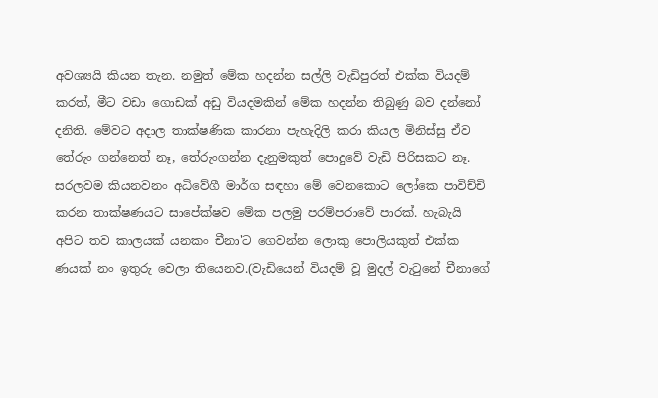අවශ්‍යයි කියන තැන. නමුත් මේක හදන්න සල්ලි වැඩිපුරත් එක්ක වියදම් කරත්, මීට වඩා ගොඩක් අඩු වියදමකින් මේක හදන්න තිබුණු බව දන්නෝ දනිති. මේවට අදාල තාක්ෂණික කාරනා පැහැදිලි කරා කියල මිනිස්සු ඒව තේරුං ගන්නෙත් නෑ, තේරුංගන්න දැනුමකුත් පොදුවේ වැඩි පිරිසකට නෑ. සරලවම කියනවනං අධිවේගී මාර්ග සඳහා මේ වෙනකොට ලෝකෙ පාවිච්චි කරන තාක්ෂණයට සාපේක්ෂව මේක පලමු පරම්පරාවේ පාරක්. හැබැයි අපිට තව කාලයක් යනකං චීනා'ට ගෙවන්න ලොකු පොලියකුත් එක්ක ණයක් නං ඉතුරු වෙලා තියෙනව.(වැඩියෙන් වියදම් වූ මුදල් වැ‍ටුනේ චීනාගේ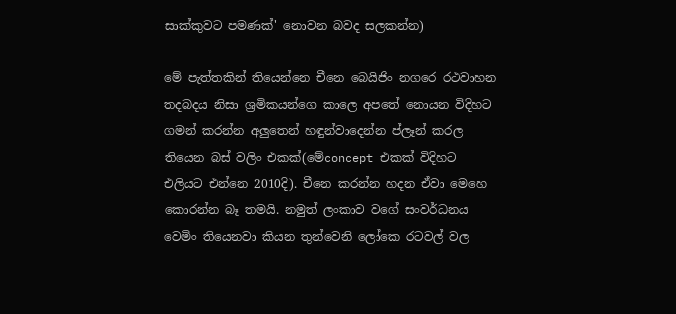සාක්කුවට පමණක්' නොවන බවද සලකන්න)

මේ පැත්තකින් තියෙන්නෙ චීනෙ බෙයිජිං නගරෙ රථවාහන තදබදය නිසා ශ්‍රමිකයන්ගෙ කාලෙ අපතේ නොයන විදිහට ගමන් කරන්න අලුතෙන් හඳුන්වාදෙන්න ප්ලෑන් කරල තියෙන බස් වලිං එකක්(මේconcept එකක් විදිහට එලියට එන්නෙ 2010දි). චීනෙ කරන්න හදන ඒවා මෙහෙ කොරන්න බෑ තමයි. නමුත් ලංකාව වගේ සංවර්ධනය වෙමිං තියෙනවා කියන තුන්වෙනි ලෝකෙ රටවල් වල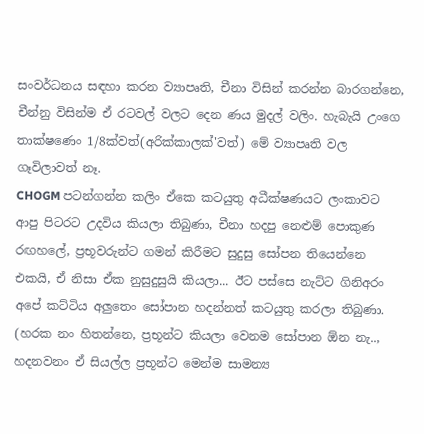සංවර්ධනය සඳහා කරන ව්‍යාපෘති, චීනා විසින් කරන්න බාරගන්නෙ, චීන්නු විසින්ම ඒ රටවල් වලට දෙන ණය මුදල් වලිං. හැබැයි උංගෙ තාක්ෂණෙං 1/8ක්වත්(අරික්කාලක්'වත්) මේ ව්‍යාපෘති වල ගෑවිලාවත් නෑ.
CHOGM පටන්ගන්න කලිං ඒකෙ කටයුතු අධීක්ෂණයට ලංකාවට ආපු පිටරට උදවිය කියලා තිබුණා, චීනා හදපු නෙළුම් පොකුණ රඟහලේ, ප්‍රභූවරුන්ට ගමන් කිරීමට සුදුසු සෝපන තියෙන්නෙ එකයි, ඒ නිසා ඒක නුසුදුසුයි කියලා... ඊට පස්සෙ නැට්ට ගිනිඅරං අපේ කට්ටිය අලුතෙං සෝපාන හදන්නත් කටයුතු කරලා තිබුණා. (හරක නං හිතන්නෙ, ප්‍රභූන්ට කියලා වෙනම සෝපාන ඕන නැ.., හදනවනං ඒ සියල්ල ප්‍රභූන්ට මෙන්ම සාමන්‍ය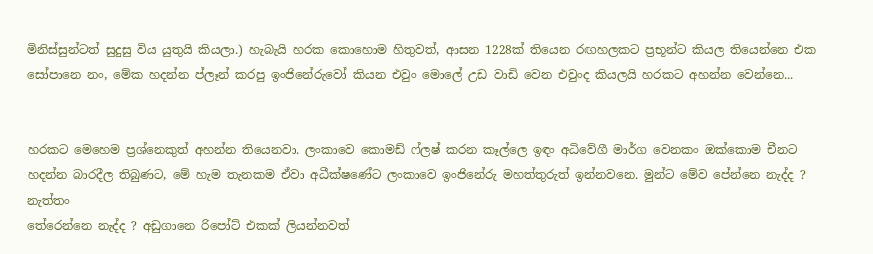මිනිස්සුන්ටත් සුදුසු විය යුතුයි කියලා.) හැබැයි හරක කොහොම හිතුවත්, ආසන 1228ක් තියෙන රඟහලකට ප්‍රභූන්ට කියල තියෙන්නෙ එක සෝපානෙ නං, මේක හදන්න ප්ලෑන් කරපු ඉංජිනේරුවෝ කියන එවුං මොලේ උඩ වාඩි වෙන එවුංද කියලයි හරකට අහන්න වෙන්නෙ...


හරකට මෙහෙම ප්‍රශ්නෙකුත් අහන්න තියෙනවා. ලංකාවෙ කොමඩ් ෆ්ලෂ් කරන කෑල්ලෙ ඉඳං අධිවේගී මාර්ග වෙනකං ඔක්කොම චීනට හදන්න බාරදීල තිබුණට, මේ හැම තැනකම ඒවා අධීක්ෂණේට ලංකාවෙ ඉංජිනේරු මහත්තුරුත් ඉන්නවනෙ. මුන්ට මේව පේන්නෙ නැද්ද ? නැත්තං
තේරෙන්නෙ නැද්ද ? අඩුගානෙ රිපෝට් එකක් ලියන්නවත්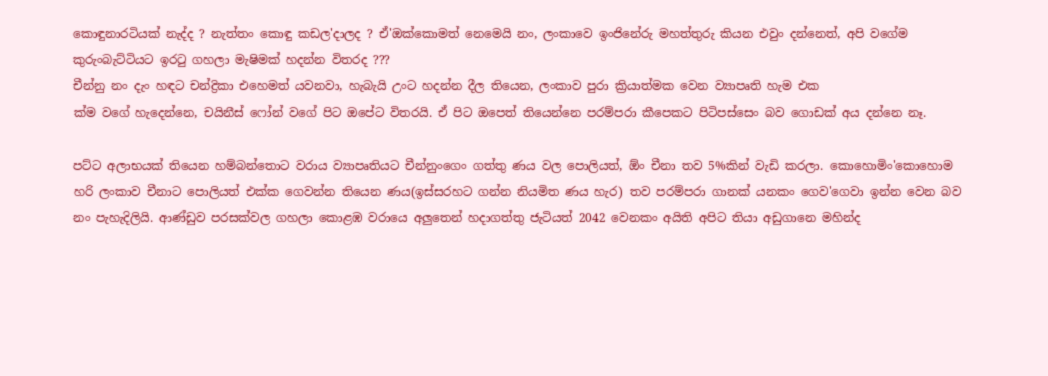කොඳුනාරටියක් නැද්ද ? නැත්තං කොඳු කඩල'දාලද ? ඒ'ඔක්කොමත් නෙමෙයි නං, ලංකාවෙ ඉංජිනේරු මහත්තුරු කියන එවුං දන්නෙත්, අපි වගේම කුරුංබැට්ටියට ඉර‍ටු ගහලා මැෂිමක් හදන්න විතරද ???
චීන්නු නං දැං හඳට චන්ද්‍රිකා එහෙමත් යවනවා, හැබැයි උංට හදන්න දීල තියෙන, ලංකාව පුරා ක්‍රියාත්මක වෙන ව්‍යාපෘති හැම එක
ක්ම වගේ හැදෙන්නෙ, චයිනීස් ෆෝන් වගේ පිට ඔපේට විතරයි. ඒ පිට ඔපෙත් තියෙන්නෙ පරම්පරා කීපෙකට පිටිපස්සෙං බව ගොඩක් අය දන්නෙ නෑ.

පට්ට අලාභයක් තියෙන හම්බන්තොට වරාය ව්‍යාපෘතියට චීන්නුංගෙං ගත්තු ණය වල පොලියත්, ඕං චීනා තව 5%කින් වැඩි කරලා. කොහොමිං'කොහොම හරි ලංකාව චීනාට පොලියත් එක්ක ගෙවන්න තියෙන ණය(ඉස්සරහට ගන්න නියමිත ණය හැර) තව පරම්පරා ගානක් යනකං ගෙව'ගෙවා ඉන්න වෙන බව නං පැහැදිලියි. ආණ්ඩුව පරසක්වල ගහලා කොළඹ වරායෙ අලුතෙන් හදාගත්තු ජැටියත් 2042 වෙනකං අයිති අපිට තියා අඩුගානෙ මහින්ද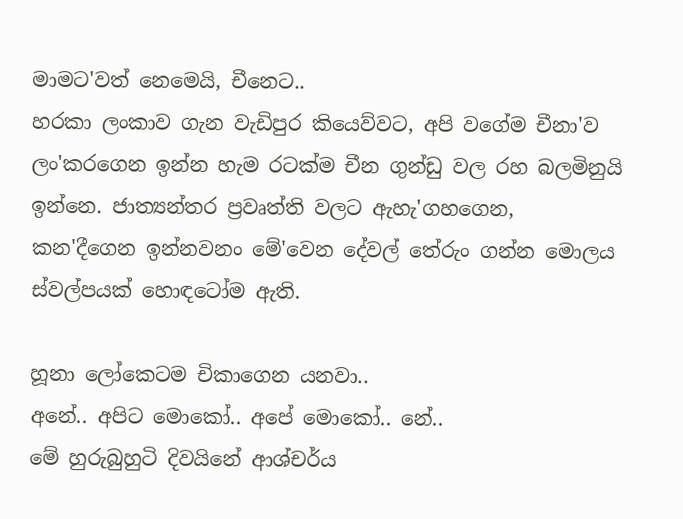මාමට'වත් නෙමෙයි, චීනෙට..
හරකා ලංකාව ගැන වැඩිපුර කියෙව්වට, අපි වගේම චීනා'ව ලං'කරගෙන ඉන්න හැම රටක්ම චීන ගුන්ඩු වල රහ බලමිනුයි ඉන්නෙ. ජාත්‍යන්තර ප්‍රවෘත්ති වලට ඇහැ'ගහගෙන, කන'දීගෙන ඉන්නවනං මේ'වෙන දේවල් තේරුං ගන්න මොලය ස්වල්පයක් හොඳටෝම ඇති.

හූනා ලෝකෙටම චිකාගෙන යනවා..
අනේ.. අපිට මොකෝ.. අපේ මොකෝ.. නේ..
මේ හුරුබුහුටි දිවයිනේ ආශ්චර්ය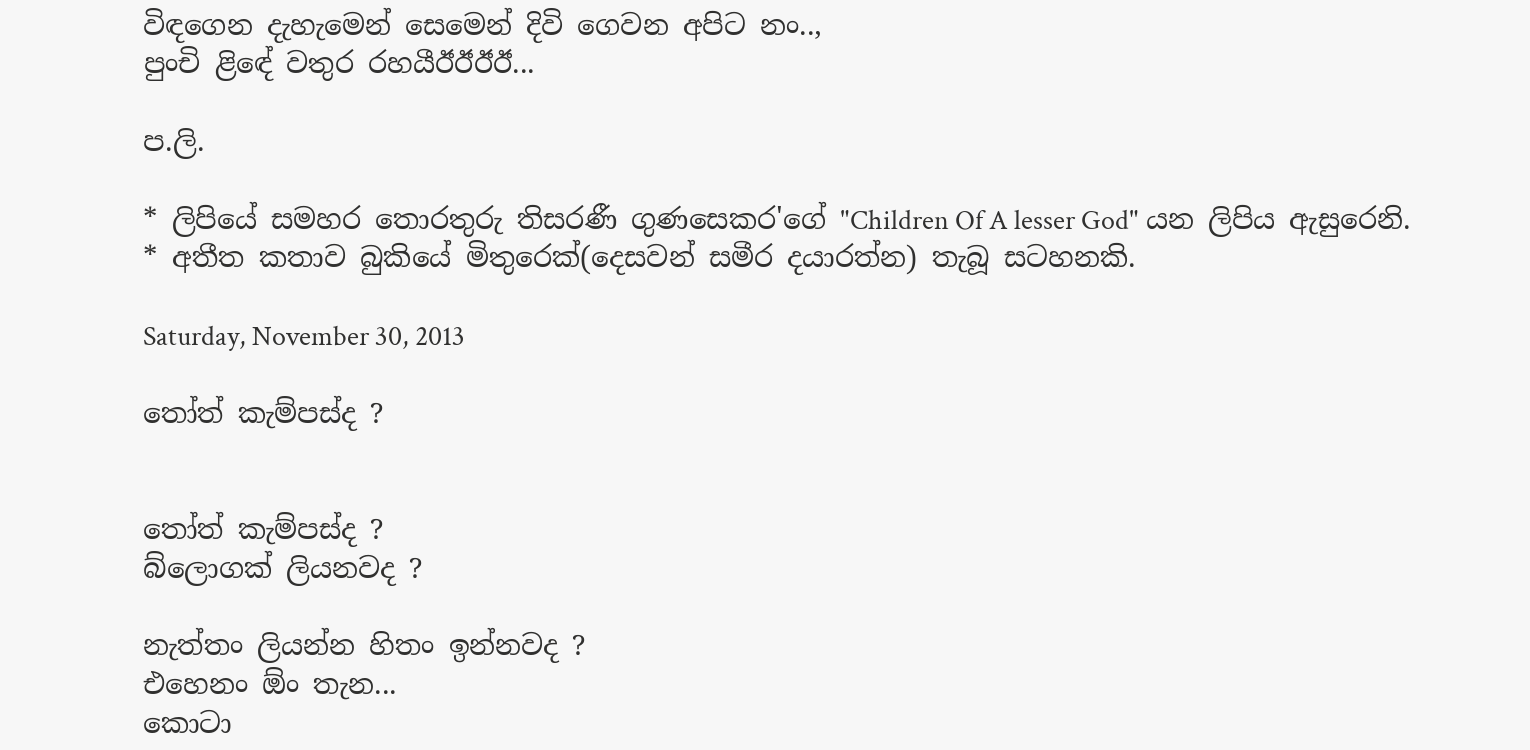විඳගෙන දැහැමෙන් සෙමෙන් දිවි ගෙවන අපිට නං..,
පුංචි ළිඳේ වතුර රහයීඊඊඊඊ...

ප.ලි.

* ලිපියේ සමහර තොරතුරු තිසරණී ගුණසෙකර'ගේ "Children Of A lesser God" යන ලිපිය ඇසුරෙනි.
* අතීත කතාව බුකියේ මිතුරෙක්(දෙසවන් සමීර දයාරත්න) තැබූ සටහනකි.

Saturday, November 30, 2013

තෝත් කැම්පස්ද ?


තෝත් කැම්පස්ද ?
බ්ලොගක් ලියනවද ?

නැත්තං ලියන්න හිතං ඉන්නවද ?
එහෙනං ඕං තැන...
කොටා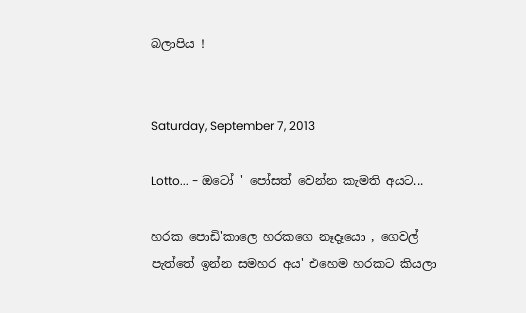බලාපිය !


Saturday, September 7, 2013

Lotto... - ඔටෝ ' පෝසත් වෙන්න කැමති අයට...

හරක පොඩි'කාලෙ හරකගෙ නෑදෑයො , ගෙවල් පැත්තේ ඉන්න සමහර අය' එහෙම හරකට කියලා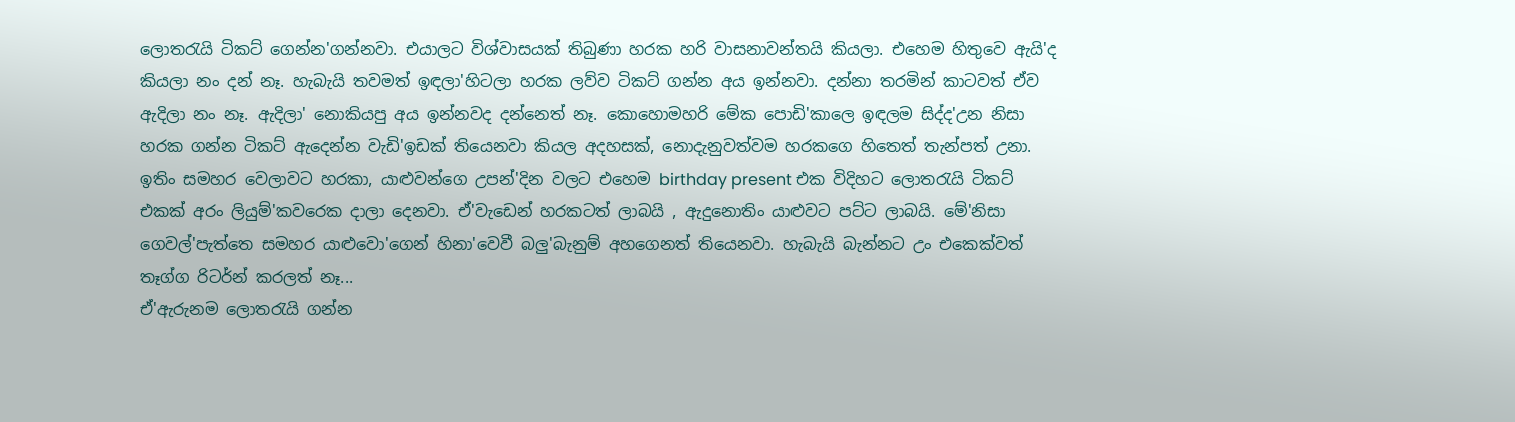ලොත‍රැයි ටිකට් ගෙන්න'ගන්නවා. එයාලට විශ්වාසයක් තිබුණා හරක හරි වාසනාවන්තයි කියලා. එහෙම හිතුවෙ ඇයි'ද කියලා නං දන් නෑ. හැබැයි තවමත් ඉඳලා'හිටලා හරක ලව්ව ටිකට් ගන්න අය ඉන්නවා. දන්නා තරමින් කාටවත් ඒව ඇදිලා නං නෑ. ඇදිලා' නොකියපු අය ඉන්නවද දන්නෙත් නෑ. කොහොමහරි මේක පොඩි'කාලෙ ඉඳලම සිද්ද'උන නිසා හරක ගන්න ටිකට් ඇදෙන්න වැඩි'ඉඩක් තියෙනවා කියල අදහසක්, නොදැනුවත්වම හරකගෙ හිතෙත් තැන්පත් උනා. ඉතිං සමහර වෙලාවට හරකා, යාළුවන්ගෙ උපන්'දින වලට එහෙම birthday present එක විදිහට ලොත‍රැයි ටිකට් එකක් අරං ලියුම්'කවරෙක දාලා දෙනවා. ඒ'වැඩෙන් හරකටත් ලාබයි , ඇදුනොතිං යාළුවට පට්ට ලාබයි. මේ'නිසා ගෙවල්'පැත්තෙ සමහර යාළුවො'ගෙන් හිනා'වෙවී බලු'බැනුම් අහගෙනත් තියෙනවා. හැබැයි බැන්නට උං එකෙක්වත් තෑග්ග රිටර්න් කරලත් නෑ...
ඒ'ඇරුනම ලොත‍රැයි ගන්න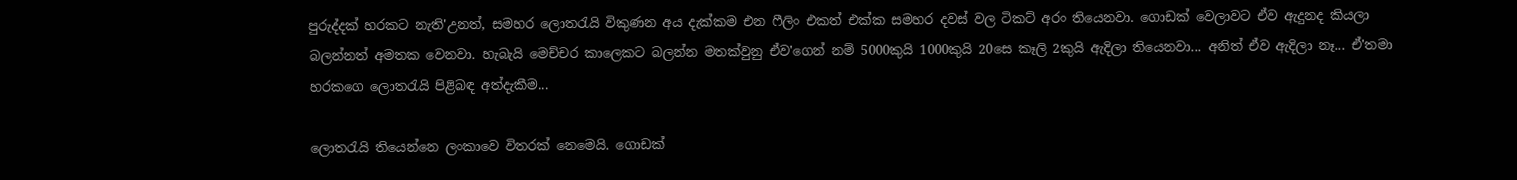පුරුද්දක් හරකට නැති'උනත්, සමහර ලොත‍රැයි විකුණන අය දැක්කම එන ෆීලිං එකත් එක්ක සමහර දවස් වල ටිකට් අරං තියෙනවා. ගොඩක් වෙලාවට ඒව ඇදුනද කියලා බලන්නත් අමතක වෙනවා. හැබැයි මෙච්චර කාලෙකට බලන්න මතක්වුනු ඒව'ගෙන් නම් 5000කුයි 1000කුයි 20සෙ කෑලි 2කුයි ඇදිලා තියෙනවා... අනිත් ඒව ඇදිලා නෑ... ඒ'තමා හරකගෙ ලොත‍රැයි පිළිබඳ අත්දැකීම...

ලොත‍රැයි තියෙන්නෙ ලංකාවෙ විතරක් නෙමෙයි. ගොඩක්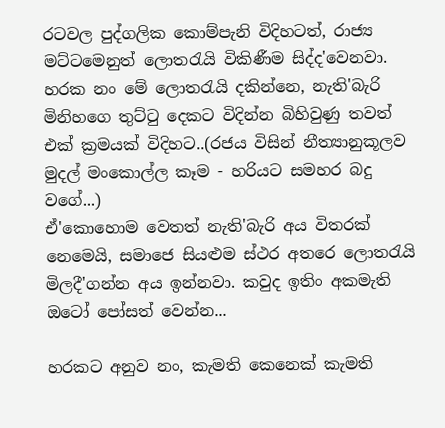රටවල පුද්ගලික කොම්පැනි විදිහටත්, රාජ්‍ය මට්ටමෙනුත් ලොත‍රැයි විකිණීම සිද්ද'වෙනවා. හරක නං මේ ලොත‍රැයි දකින්නෙ, නැති'බැරි මිනිහගෙ තුට්‍ටු දෙකට විදින්න බිහිවුණු තවත් එක් ක්‍රමයක් විදිහට..(රජය විසින් නීත්‍යානුකූලව මුදල් මංකොල්ල කෑම - හරියට සමහර බදු වගේ...)
ඒ'කොහොම වෙතත් නැති'බැරි අය විතරක් නෙමෙයි, සමාජෙ සියළුම ස්ථර අතරෙ ලොත‍රැයි මිලදී'ගන්න අය ඉන්නවා. කවුද ඉතිං අකමැති ඔටෝ පෝසත් වෙන්න...

හරකට අනුව නං, කැමති කෙනෙක් කැමති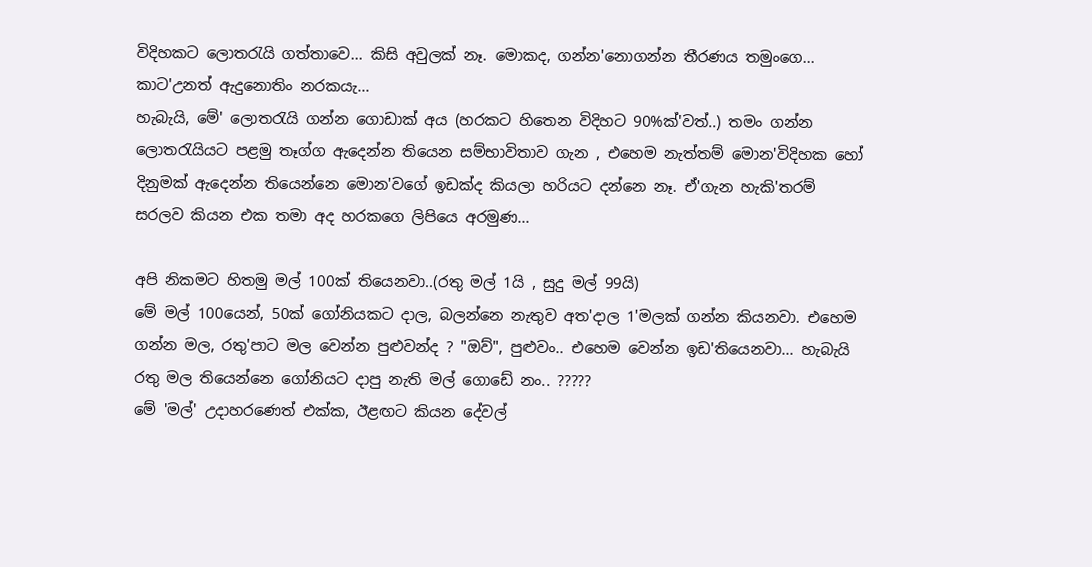විදිහකට ලොත‍රැයි ගත්තාවෙ... කිසි අවුලක් නෑ. මොකද, ගන්න'නොගන්න තීරණය තමුංගෙ... කාට'උනත් ඇදුනොතිං නරකයැ...
හැබැයි, මේ' ලොත‍රැයි ගන්න ගොඩාක් අය (හරකට හිතෙන විදිහට 90%ක්'වත්..) තමං ගන්න ලොත‍රැයියට පළමු තෑග්ග ඇදෙන්න තියෙන සම්භාවිතාව ගැන , එහෙම නැත්තම් මොන'විදිහක හෝ දිනුමක් ඇදෙන්න තියෙන්නෙ මොන'වගේ ඉඩක්ද කියලා හරියට දන්නෙ නෑ. ඒ'ගැන හැකි'තරම් සරලව කියන එක තමා අද හරකගෙ ලිපියෙ අරමුණ...

අපි නිකමට හිතමු මල් 100ක් තියෙනවා..(රතු මල් 1යි , සුදු මල් 99යි)
මේ මල් 100යෙන්, 50ක් ගෝනියකට දාල, බලන්නෙ නැතුව අත'දාල 1'මලක් ගන්න කියනවා. එහෙම ගන්න මල, රතු'පාට මල වෙන්න පුළුවන්ද ? "ඔව්", පුළුවං.. එහෙම වෙන්න ඉඩ'තියෙනවා... හැබැයි රතු මල තියෙන්නෙ ගෝනියට දාපු නැති මල් ගොඩේ නං.. ?????
මේ 'මල්' උදාහරණෙත් එක්ක, ඊළඟට කියන දේවල්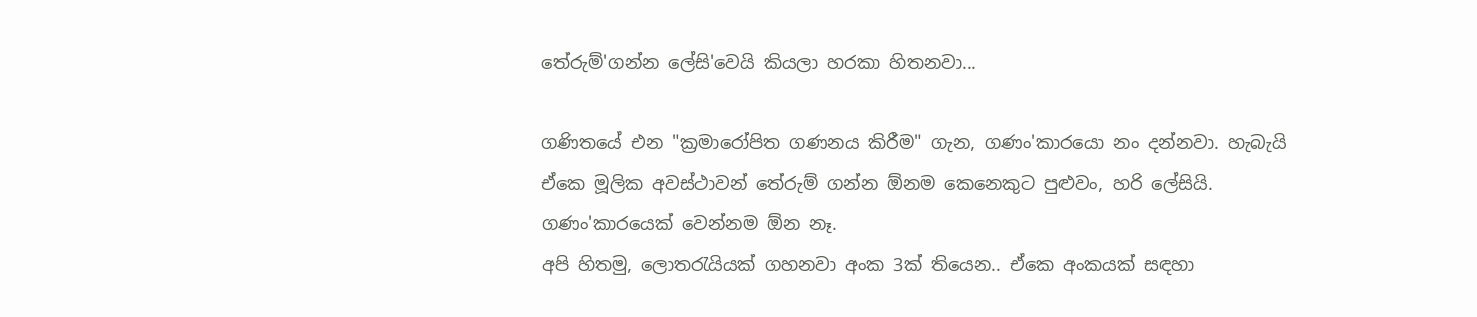තේරුම්'ගන්න ලේසි'වෙයි කියලා හරකා හිතනවා...

ගණිතයේ එන "ක්‍රමාරෝපිත ගණනය කිරීම" ගැන, ගණං'කාරයො නං දන්නවා. හැබැයි ඒකෙ මූලික අවස්ථාවන් තේරුම් ගන්න ඕනම කෙනෙකුට පුළුවං, හරි ලේසියි. ගණං'කාරයෙක් වෙන්නම ඕන නෑ.
අපි හිතමු, ලොත‍රැයියක් ගහනවා අංක 3ක් තියෙන.. ඒකෙ අංකයක් සඳහා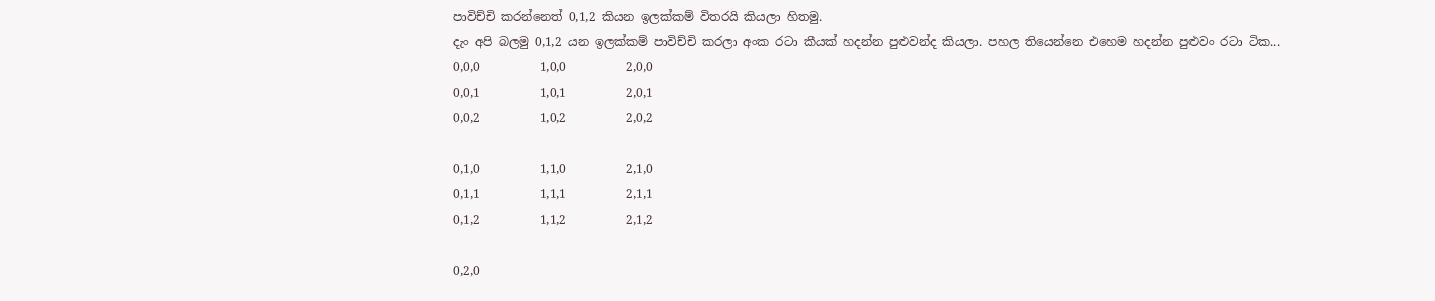පාවිච්චි කරන්නෙත් 0,1,2 කියන ඉලක්කම් විතරයි කියලා හිතමු.
දැං අපි බලමු 0,1,2 යන ඉලක්කම් පාවිච්චි කරලා අංක රටා කීයක් හදන්න පුළුවන්ද කියලා. පහල තියෙන්නෙ එහෙම හදන්න පුළුවං රටා ටික...
0,0,0          1,0,0          2,0,0
0,0,1          1,0,1          2,0,1
0,0,2          1,0,2          2,0,2

0,1,0          1,1,0          2,1,0
0,1,1          1,1,1          2,1,1
0,1,2          1,1,2          2,1,2

0,2,0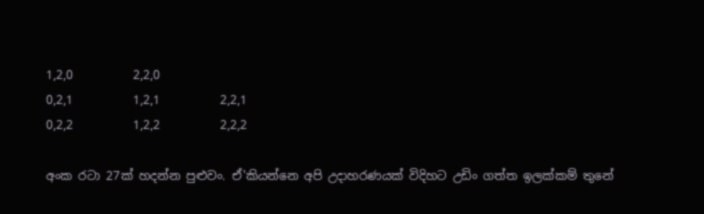1,2,0          2,2,0
0,2,1          1,2,1          2,2,1
0,2,2          1,2,2          2,2,2

අංක රටා 27ක් හදන්න පුළුවං. ඒ'කියන්නෙ අපි උදාහරණයක් විදිහට උඩිං ගත්ත ඉලක්කම් තුනේ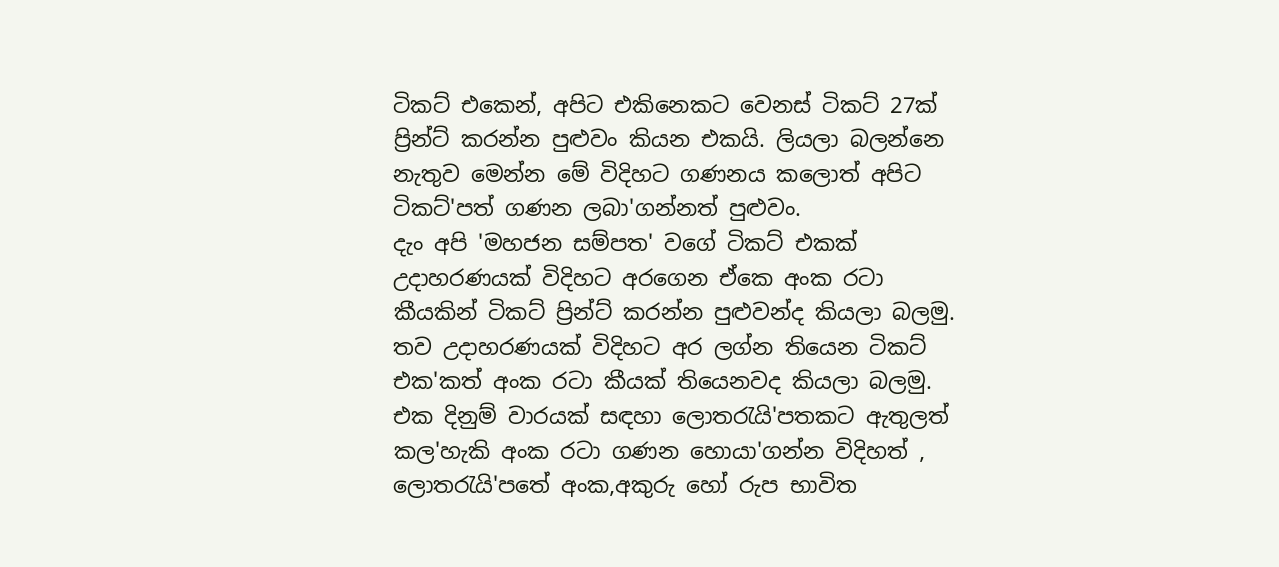ටිකට් එකෙන්, අපිට එකිනෙකට වෙනස් ටිකට් 27ක් ප්‍රින්ට් කරන්න පුළුවං කියන එකයි. ලියලා බලන්නෙ නැතුව මෙන්න මේ විදිහට ගණනය කලොත් අපිට ටිකට්'පත් ගණන ලබා'ගන්නත් පුළුවං.
දැං අපි 'මහජන සම්පත' වගේ ටිකට් එකක් උදාහරණයක් විදිහට අරගෙන ඒකෙ අංක රටා කීයකින් ටිකට් ප්‍රින්ට් කරන්න පුළුවන්ද කියලා බලමු.
තව උදාහරණයක් විදිහට අර ලග්න තියෙන ටිකට් එක'කත් අංක රටා කීයක් තියෙනවද කියලා බලමු.
එක දිනුම් වාරයක් සඳහා ලොත‍රැයි'පතකට ඇතුලත් කල'හැකි අංක රටා ගණන හොයා'ගන්න විදිහත් , ලොත‍රැයි'පතේ අංක,අකුරු හෝ රුප භාවිත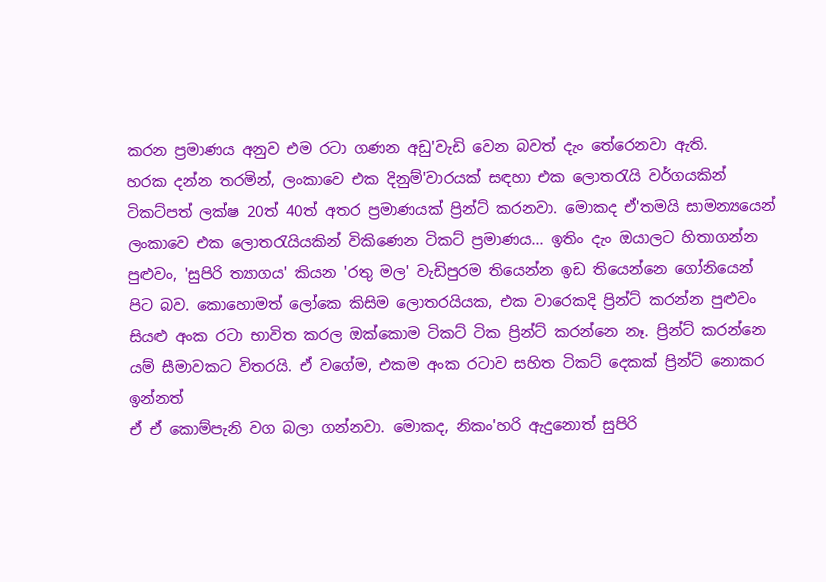කරන ප්‍රමාණය අනුව එම රටා ගණන අඩු'වැඩි වෙන බවත් දැං තේරෙනවා ඇති.
හරක දන්න තරමින්, ලංකාවෙ එක දිනුම්'වාරයක් සඳහා එක ලොත‍රැයි වර්ගයකින් ටිකට්පත් ලක්ෂ 20ත් 40ත් අතර ප්‍රමාණයක් ප්‍රින්ට් කරනවා. මොකද ඒ'තමයි සාමන්‍යයෙන් ලංකාවෙ එක ලොත‍රැයියකින් විකිණෙන ටිකට් ප්‍රමාණය... ඉතිං දැං ඔයාලට හිතාගන්න පුළුවං, 'සුපිරි ත්‍යාගය' කියන 'රතු මල' වැඩිපුරම තියෙන්න ඉඩ තියෙන්නෙ ගෝනියෙන් පිට බව. කොහොමත් ලෝකෙ කිසිම ලොතරයියක, එක වාරෙකදි ප්‍රින්ට් කරන්න පුළුවං සියළු අංක රටා භාවිත කරල ඔක්කොම ටිකට් ටික ප්‍රින්ට් කරන්නෙ නෑ. ප්‍රින්ට් කරන්නෙ යම් සීමාවකට විතරයි. ඒ වගේම, එකම අංක රටාව සහිත ටිකට් දෙකක් ප්‍රින්ට් නොකර ඉන්නත්
ඒ ඒ කොම්පැනි වග බලා ගන්නවා. මොකද, නිකං'හරි ඇදුනොත් සුපිරි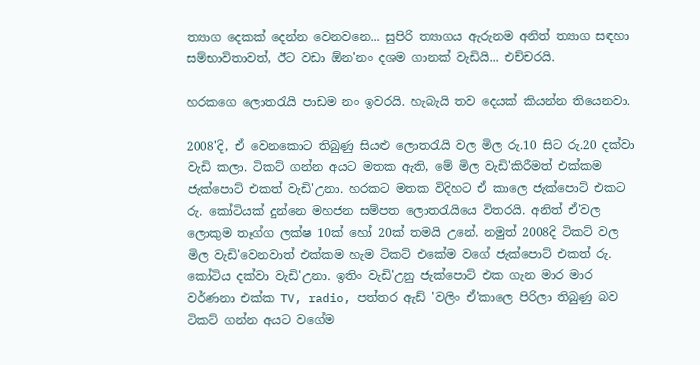ත්‍යාග දෙකක් දෙන්න වෙනවනෙ... සුපිරි ත්‍යාගය ඇරුනම අනිත් ත්‍යාග සඳහා සම්භාවිතාවත්, ඊට වඩා ඕන'නං දශම ගානක් වැඩියි... එච්චරයි.

හරකගෙ ලොත‍රැයි පාඩම නං ඉවරයි. හැබැයි තව දෙයක් කියන්න තියෙනවා.

2008'දි, ඒ වෙනකොට තිබුණු සියළු ලොත‍රැයි වල මිල රු.10 සිට රු.20 දක්වා වැඩි කලා. ටිකට් ගන්න අයට මතක ඇති, මේ මිල වැඩි'කිරීමත් එක්කම ජැක්පොට් එකත් වැඩි'උනා. හරකට මතක විදිහට ඒ කාලෙ ජැක්පොට් එකට රු. කෝටියක් දුන්නෙ මහජන සම්පත ලොත‍රැයියෙ විතරයි. අනිත් ඒ'වල ලොකුම තෑග්ග ලක්ෂ 10ක් හෝ 20ක් තමයි උනේ. නමුත් 2008දි ටිකට් වල මිල වැඩි'වෙනවාත් එක්කම හැම ටිකට් එකේම වගේ ජැක්පොට් එකත් රු. කෝටිය දක්වා වැඩි'උනා. ඉතිං වැඩි'උනු ජැක්පොට් එක ගැන මාර මාර වර්ණනා එක්ක TV, radio, පත්තර ඇඩ් 'වලිං ඒ'කාලෙ පිරිලා තිබුණු බව ටිකට් ගන්න අයට වගේම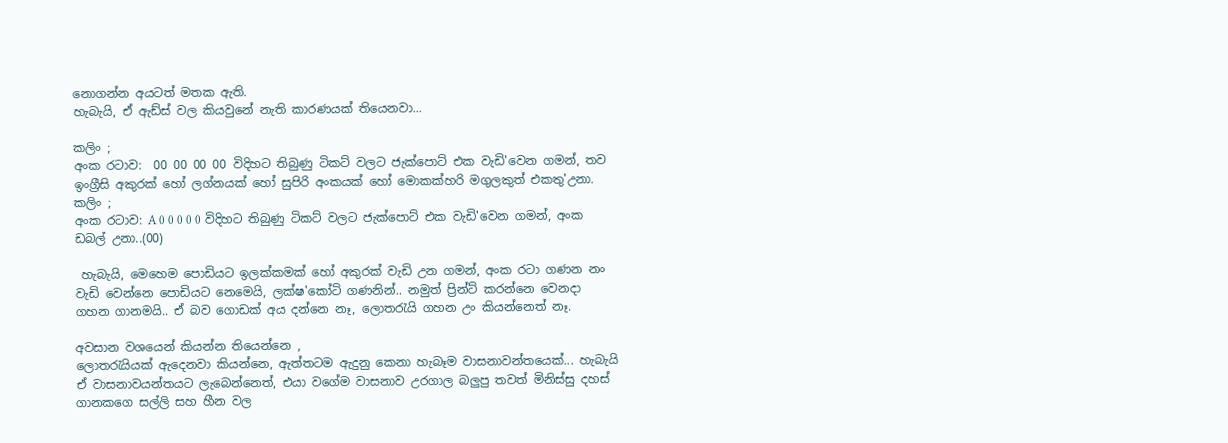නොගන්න අයටත් මතක ඇති.
හැබැයි, ඒ ඇඩ්ස් වල කියවුනේ නැති කාරණයක් තියෙනවා...

කලිං ;
අංක රටාව:  00 00 00 00 විදිහට තිබුණු ටිකට් වලට ජැක්පොට් එක වැඩි'වෙන ගමන්, තව ඉංග්‍රීසි අකුරක් හෝ ලග්නයක් හෝ සුපිරි අංකයක් හෝ මොකක්හරි මගුලකුත් එකතු'උනා.
කලිං ;
අංක රටාව: A 0 0 0 0 0 විදිහට තිබුණු ටිකට් වලට ජැක්පොට් එක වැඩි'වෙන ගමන්, අංක ඩබල් උනා..(00)

 හැබැයි, මෙහෙම පොඩියට ඉලක්කමක් හෝ අකුරක් වැඩි උන ගමන්, අංක රටා ගණන නං වැඩි වෙන්නෙ පොඩියට නෙමෙයි, ලක්ෂ'කෝටි ගණනින්.. නමුත් ප්‍රින්ට් කරන්නෙ වෙනදා ගහන ගානමයි.. ඒ බව ගොඩක් අය දන්නෙ නෑ, ලොත‍රැයි ගහන උං කියන්නෙත් නෑ.

අවසාන වශයෙන් කියන්න තියෙන්නෙ ,
ලොත‍රැයියක් ඇදෙනවා කියන්නෙ, ඇත්තටම ඇදුනු කෙනා හැබෑම වාසනාවන්තයෙක්... හැබැයි ඒ වාසනාවයන්තයට ලැබෙන්නෙත්, එයා වගේම වාසනාව උරගාල බලුපු තවත් මිනිස්සු දහස් ගානකගෙ සල්ලි සහ හීන වල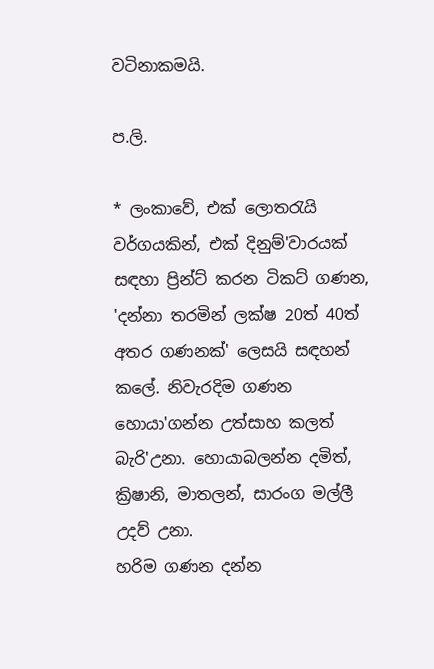වටිනාකමයි.

ප.ලි.

* ලංකාවේ, එක් ලොත‍රැයි වර්ගයකින්, එක් දිනුම්'වාරයක් සඳහා ප්‍රින්ට් කරන ටිකට් ගණන, 'දන්නා තරමින් ලක්ෂ 20ත් 40ත්  අතර ගණනක්' ලෙසයි සඳහන් කලේ. නිවැරදිම ගණන හොයා'ගන්න උත්සාහ කලත් බැරි'උනා. හොයාබලන්න දමිත්, ක්‍රිෂානි, මාතලන්, සාරංග මල්ලී උදව් උනා.
හරිම ගණන දන්න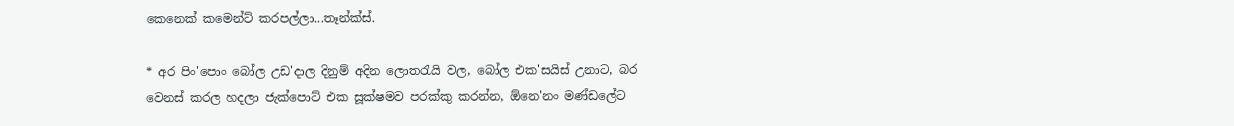කෙනෙක් කමෙන්ට් කරපල්ලා...තෑන්ක්ස්.

* අර පිං'පොං බෝල උඩ'දාල දිනුම් අදින ලොත‍රැයි වල, බෝල එක'සයිස් උනාට, බර වෙනස් කරල හදලා ජැක්පොට් එක සූක්ෂමව පරක්කු කරන්න, ඕනෙ'නං මණ්ඩලේට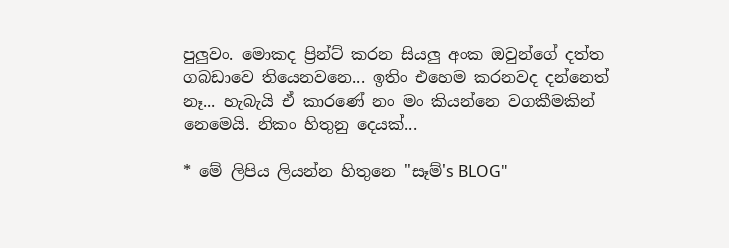පුලුවං. මොකද ප්‍රින්ට් කරන සියලු අංක ඔවුන්ගේ දත්ත ගබඩාවෙ තියෙනවනෙ... ඉතිං එහෙම කරනවද දන්නෙත් නෑ... හැබැයි ඒ කාරණේ නං මං කියන්නෙ වගකීමකින් නෙමෙයි. නිකං හිතුනු දෙයක්...

* මේ ලිපිය ලියන්න හිතුනෙ "සෑම්'s BLOG"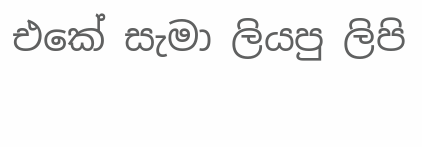එකේ සැමා ලියපු ලිපි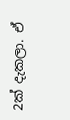2ක් දැකලා. ඒ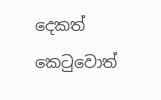දෙකත් කෙ‍ටුවොත්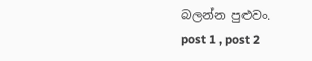බලන්න පුළුවං.
post 1 , post 2